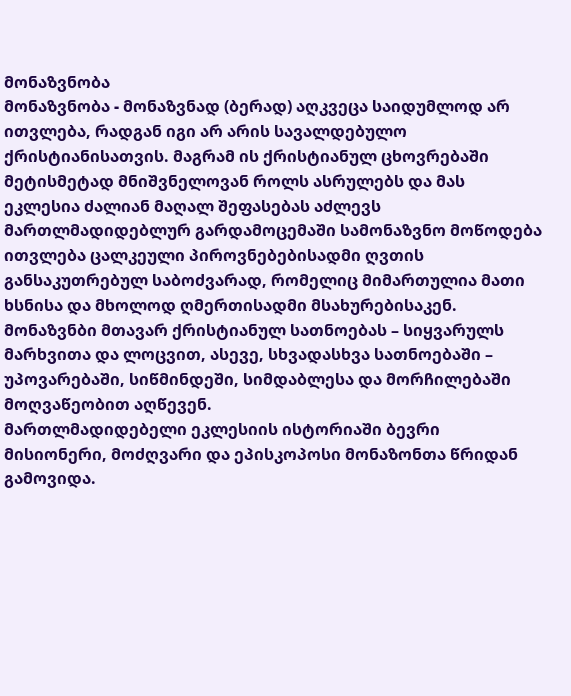მონაზვნობა
მონაზვნობა - მონაზვნად (ბერად) აღკვეცა საიდუმლოდ არ ითვლება, რადგან იგი არ არის სავალდებულო ქრისტიანისათვის. მაგრამ ის ქრისტიანულ ცხოვრებაში მეტისმეტად მნიშვნელოვან როლს ასრულებს და მას ეკლესია ძალიან მაღალ შეფასებას აძლევს მართლმადიდებლურ გარდამოცემაში სამონაზვნო მოწოდება ითვლება ცალკეული პიროვნებებისადმი ღვთის განსაკუთრებულ საბოძვარად, რომელიც მიმართულია მათი ხსნისა და მხოლოდ ღმერთისადმი მსახურებისაკენ. მონაზვნბი მთავარ ქრისტიანულ სათნოებას – სიყვარულს მარხვითა და ლოცვით, ასევე, სხვადასხვა სათნოებაში – უპოვარებაში, სიწმინდეში, სიმდაბლესა და მორჩილებაში მოღვაწეობით აღწევენ.
მართლმადიდებელი ეკლესიის ისტორიაში ბევრი მისიონერი, მოძღვარი და ეპისკოპოსი მონაზონთა წრიდან გამოვიდა.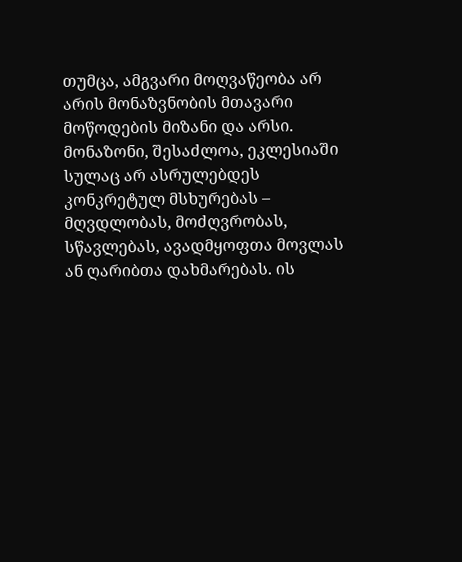თუმცა, ამგვარი მოღვაწეობა არ არის მონაზვნობის მთავარი მოწოდების მიზანი და არსი. მონაზონი, შესაძლოა, ეკლესიაში სულაც არ ასრულებდეს კონკრეტულ მსხურებას – მღვდლობას, მოძღვრობას, სწავლებას, ავადმყოფთა მოვლას ან ღარიბთა დახმარებას. ის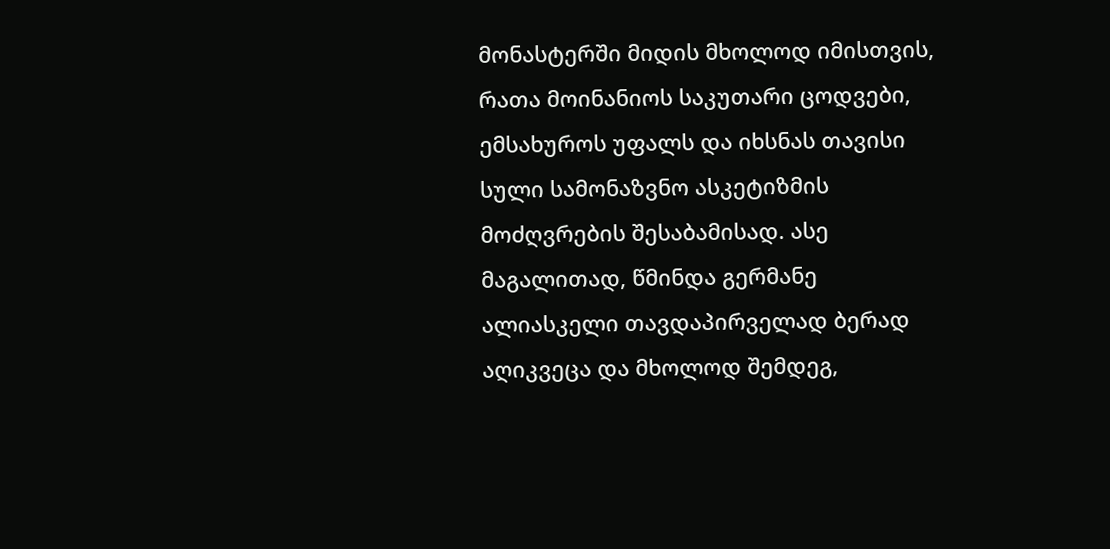მონასტერში მიდის მხოლოდ იმისთვის, რათა მოინანიოს საკუთარი ცოდვები, ემსახუროს უფალს და იხსნას თავისი სული სამონაზვნო ასკეტიზმის მოძღვრების შესაბამისად. ასე მაგალითად, წმინდა გერმანე ალიასკელი თავდაპირველად ბერად აღიკვეცა და მხოლოდ შემდეგ,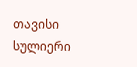თავისი სულიერი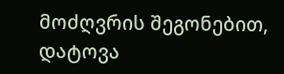მოძღვრის შეგონებით, დატოვა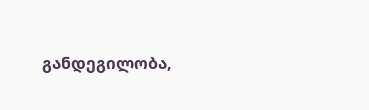განდეგილობა,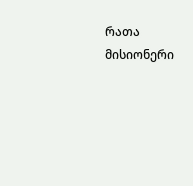რათა მისიონერი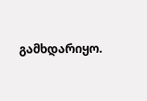გამხდარიყო.